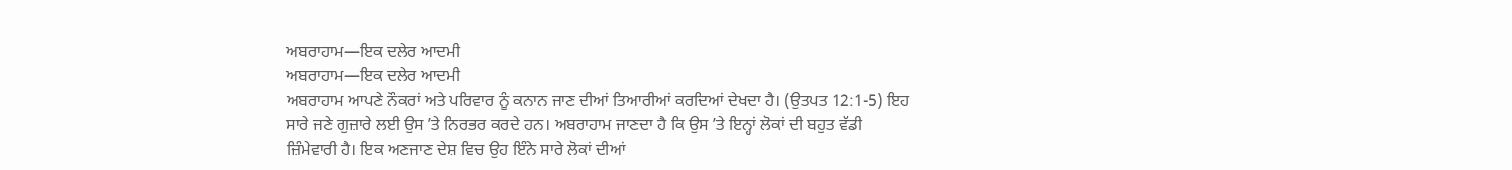ਅਬਰਾਹਾਮ—ਇਕ ਦਲੇਰ ਆਦਮੀ
ਅਬਰਾਹਾਮ—ਇਕ ਦਲੇਰ ਆਦਮੀ
ਅਬਰਾਹਾਮ ਆਪਣੇ ਨੌਕਰਾਂ ਅਤੇ ਪਰਿਵਾਰ ਨੂੰ ਕਨਾਨ ਜਾਣ ਦੀਆਂ ਤਿਆਰੀਆਂ ਕਰਦਿਆਂ ਦੇਖਦਾ ਹੈ। (ਉਤਪਤ 12:1-5) ਇਹ ਸਾਰੇ ਜਣੇ ਗੁਜ਼ਾਰੇ ਲਈ ਉਸ ʼਤੇ ਨਿਰਭਰ ਕਰਦੇ ਹਨ। ਅਬਰਾਹਾਮ ਜਾਣਦਾ ਹੈ ਕਿ ਉਸ ʼਤੇ ਇਨ੍ਹਾਂ ਲੋਕਾਂ ਦੀ ਬਹੁਤ ਵੱਡੀ ਜ਼ਿੰਮੇਵਾਰੀ ਹੈ। ਇਕ ਅਣਜਾਣ ਦੇਸ਼ ਵਿਚ ਉਹ ਇੰਨੇ ਸਾਰੇ ਲੋਕਾਂ ਦੀਆਂ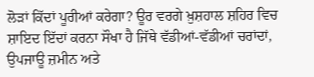ਲੋੜਾਂ ਕਿੱਦਾਂ ਪੂਰੀਆਂ ਕਰੇਗਾ? ਊਰ ਵਰਗੇ ਖ਼ੁਸ਼ਹਾਲ ਸ਼ਹਿਰ ਵਿਚ ਸ਼ਾਇਦ ਇੱਦਾਂ ਕਰਨਾ ਸੌਖਾ ਹੈ ਜਿੱਥੇ ਵੱਡੀਆਂ-ਵੱਡੀਆਂ ਚਰਾਂਦਾਂ, ਉਪਜਾਊ ਜ਼ਮੀਨ ਅਤੇ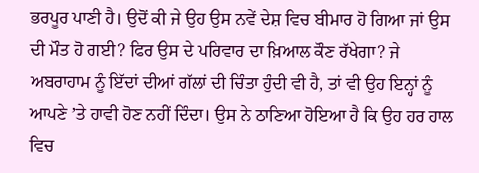ਭਰਪੂਰ ਪਾਣੀ ਹੈ। ਉਦੋਂ ਕੀ ਜੇ ਉਹ ਉਸ ਨਵੇਂ ਦੇਸ਼ ਵਿਚ ਬੀਮਾਰ ਹੋ ਗਿਆ ਜਾਂ ਉਸ ਦੀ ਮੌਤ ਹੋ ਗਈ? ਫਿਰ ਉਸ ਦੇ ਪਰਿਵਾਰ ਦਾ ਖ਼ਿਆਲ ਕੌਣ ਰੱਖੇਗਾ? ਜੇ ਅਬਰਾਹਾਮ ਨੂੰ ਇੱਦਾਂ ਦੀਆਂ ਗੱਲਾਂ ਦੀ ਚਿੰਤਾ ਹੁੰਦੀ ਵੀ ਹੈ, ਤਾਂ ਵੀ ਉਹ ਇਨ੍ਹਾਂ ਨੂੰ ਆਪਣੇ ʼਤੇ ਹਾਵੀ ਹੋਣ ਨਹੀਂ ਦਿੰਦਾ। ਉਸ ਨੇ ਠਾਣਿਆ ਹੋਇਆ ਹੈ ਕਿ ਉਹ ਹਰ ਹਾਲ ਵਿਚ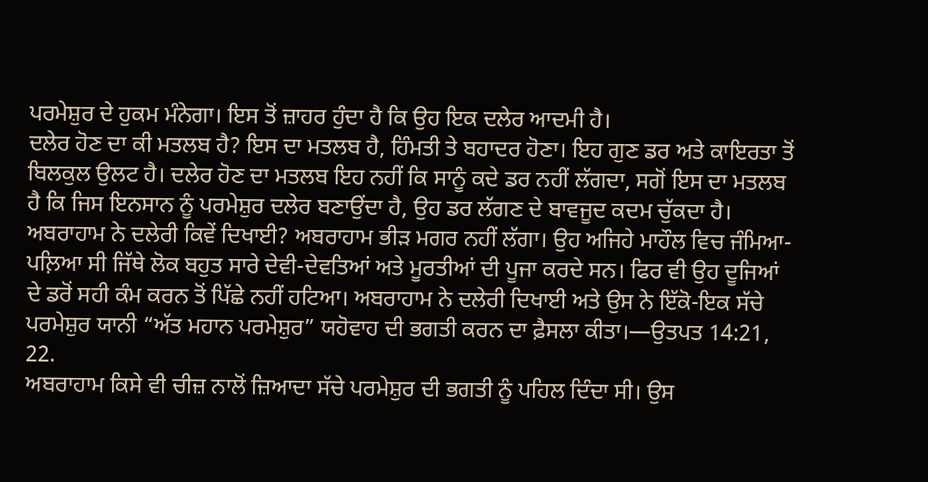ਪਰਮੇਸ਼ੁਰ ਦੇ ਹੁਕਮ ਮੰਨੇਗਾ। ਇਸ ਤੋਂ ਜ਼ਾਹਰ ਹੁੰਦਾ ਹੈ ਕਿ ਉਹ ਇਕ ਦਲੇਰ ਆਦਮੀ ਹੈ।
ਦਲੇਰ ਹੋਣ ਦਾ ਕੀ ਮਤਲਬ ਹੈ? ਇਸ ਦਾ ਮਤਲਬ ਹੈ, ਹਿੰਮਤੀ ਤੇ ਬਹਾਦਰ ਹੋਣਾ। ਇਹ ਗੁਣ ਡਰ ਅਤੇ ਕਾਇਰਤਾ ਤੋਂ ਬਿਲਕੁਲ ਉਲਟ ਹੈ। ਦਲੇਰ ਹੋਣ ਦਾ ਮਤਲਬ ਇਹ ਨਹੀਂ ਕਿ ਸਾਨੂੰ ਕਦੇ ਡਰ ਨਹੀਂ ਲੱਗਦਾ, ਸਗੋਂ ਇਸ ਦਾ ਮਤਲਬ ਹੈ ਕਿ ਜਿਸ ਇਨਸਾਨ ਨੂੰ ਪਰਮੇਸ਼ੁਰ ਦਲੇਰ ਬਣਾਉਂਦਾ ਹੈ, ਉਹ ਡਰ ਲੱਗਣ ਦੇ ਬਾਵਜੂਦ ਕਦਮ ਚੁੱਕਦਾ ਹੈ।
ਅਬਰਾਹਾਮ ਨੇ ਦਲੇਰੀ ਕਿਵੇਂ ਦਿਖਾਈ? ਅਬਰਾਹਾਮ ਭੀੜ ਮਗਰ ਨਹੀਂ ਲੱਗਾ। ਉਹ ਅਜਿਹੇ ਮਾਹੌਲ ਵਿਚ ਜੰਮਿਆ-ਪਲ਼ਿਆ ਸੀ ਜਿੱਥੇ ਲੋਕ ਬਹੁਤ ਸਾਰੇ ਦੇਵੀ-ਦੇਵਤਿਆਂ ਅਤੇ ਮੂਰਤੀਆਂ ਦੀ ਪੂਜਾ ਕਰਦੇ ਸਨ। ਫਿਰ ਵੀ ਉਹ ਦੂਜਿਆਂ ਦੇ ਡਰੋਂ ਸਹੀ ਕੰਮ ਕਰਨ ਤੋਂ ਪਿੱਛੇ ਨਹੀਂ ਹਟਿਆ। ਅਬਰਾਹਾਮ ਨੇ ਦਲੇਰੀ ਦਿਖਾਈ ਅਤੇ ਉਸ ਨੇ ਇੱਕੋ-ਇਕ ਸੱਚੇ ਪਰਮੇਸ਼ੁਰ ਯਾਨੀ “ਅੱਤ ਮਹਾਨ ਪਰਮੇਸ਼ੁਰ” ਯਹੋਵਾਹ ਦੀ ਭਗਤੀ ਕਰਨ ਦਾ ਫ਼ੈਸਲਾ ਕੀਤਾ।—ਉਤਪਤ 14:21, 22.
ਅਬਰਾਹਾਮ ਕਿਸੇ ਵੀ ਚੀਜ਼ ਨਾਲੋਂ ਜ਼ਿਆਦਾ ਸੱਚੇ ਪਰਮੇਸ਼ੁਰ ਦੀ ਭਗਤੀ ਨੂੰ ਪਹਿਲ ਦਿੰਦਾ ਸੀ। ਉਸ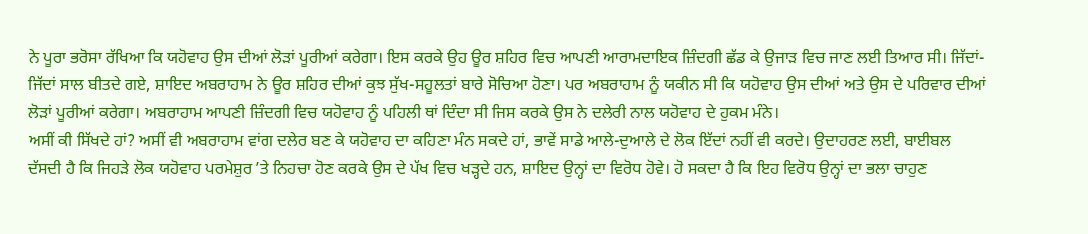ਨੇ ਪੂਰਾ ਭਰੋਸਾ ਰੱਖਿਆ ਕਿ ਯਹੋਵਾਹ ਉਸ ਦੀਆਂ ਲੋੜਾਂ ਪੂਰੀਆਂ ਕਰੇਗਾ। ਇਸ ਕਰਕੇ ਉਹ ਊਰ ਸ਼ਹਿਰ ਵਿਚ ਆਪਣੀ ਆਰਾਮਦਾਇਕ ਜ਼ਿੰਦਗੀ ਛੱਡ ਕੇ ਉਜਾੜ ਵਿਚ ਜਾਣ ਲਈ ਤਿਆਰ ਸੀ। ਜਿੱਦਾਂ-ਜਿੱਦਾਂ ਸਾਲ ਬੀਤਦੇ ਗਏ, ਸ਼ਾਇਦ ਅਬਰਾਹਾਮ ਨੇ ਊਰ ਸ਼ਹਿਰ ਦੀਆਂ ਕੁਝ ਸੁੱਖ-ਸਹੂਲਤਾਂ ਬਾਰੇ ਸੋਚਿਆ ਹੋਣਾ। ਪਰ ਅਬਰਾਹਾਮ ਨੂੰ ਯਕੀਨ ਸੀ ਕਿ ਯਹੋਵਾਹ ਉਸ ਦੀਆਂ ਅਤੇ ਉਸ ਦੇ ਪਰਿਵਾਰ ਦੀਆਂ ਲੋੜਾਂ ਪੂਰੀਆਂ ਕਰੇਗਾ। ਅਬਰਾਹਾਮ ਆਪਣੀ ਜ਼ਿੰਦਗੀ ਵਿਚ ਯਹੋਵਾਹ ਨੂੰ ਪਹਿਲੀ ਥਾਂ ਦਿੰਦਾ ਸੀ ਜਿਸ ਕਰਕੇ ਉਸ ਨੇ ਦਲੇਰੀ ਨਾਲ ਯਹੋਵਾਹ ਦੇ ਹੁਕਮ ਮੰਨੇ।
ਅਸੀਂ ਕੀ ਸਿੱਖਦੇ ਹਾਂ? ਅਸੀਂ ਵੀ ਅਬਰਾਹਾਮ ਵਾਂਗ ਦਲੇਰ ਬਣ ਕੇ ਯਹੋਵਾਹ ਦਾ ਕਹਿਣਾ ਮੰਨ ਸਕਦੇ ਹਾਂ, ਭਾਵੇਂ ਸਾਡੇ ਆਲੇ-ਦੁਆਲੇ ਦੇ ਲੋਕ ਇੱਦਾਂ ਨਹੀਂ ਵੀ ਕਰਦੇ। ਉਦਾਹਰਣ ਲਈ, ਬਾਈਬਲ ਦੱਸਦੀ ਹੈ ਕਿ ਜਿਹੜੇ ਲੋਕ ਯਹੋਵਾਹ ਪਰਮੇਸ਼ੁਰ ʼਤੇ ਨਿਹਚਾ ਹੋਣ ਕਰਕੇ ਉਸ ਦੇ ਪੱਖ ਵਿਚ ਖੜ੍ਹਦੇ ਹਨ, ਸ਼ਾਇਦ ਉਨ੍ਹਾਂ ਦਾ ਵਿਰੋਧ ਹੋਵੇ। ਹੋ ਸਕਦਾ ਹੈ ਕਿ ਇਹ ਵਿਰੋਧ ਉਨ੍ਹਾਂ ਦਾ ਭਲਾ ਚਾਹੁਣ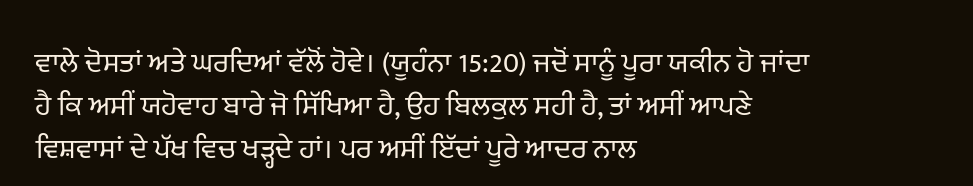ਵਾਲੇ ਦੋਸਤਾਂ ਅਤੇ ਘਰਦਿਆਂ ਵੱਲੋਂ ਹੋਵੇ। (ਯੂਹੰਨਾ 15:20) ਜਦੋਂ ਸਾਨੂੰ ਪੂਰਾ ਯਕੀਨ ਹੋ ਜਾਂਦਾ ਹੈ ਕਿ ਅਸੀਂ ਯਹੋਵਾਹ ਬਾਰੇ ਜੋ ਸਿੱਖਿਆ ਹੈ, ਉਹ ਬਿਲਕੁਲ ਸਹੀ ਹੈ, ਤਾਂ ਅਸੀਂ ਆਪਣੇ ਵਿਸ਼ਵਾਸਾਂ ਦੇ ਪੱਖ ਵਿਚ ਖੜ੍ਹਦੇ ਹਾਂ। ਪਰ ਅਸੀਂ ਇੱਦਾਂ ਪੂਰੇ ਆਦਰ ਨਾਲ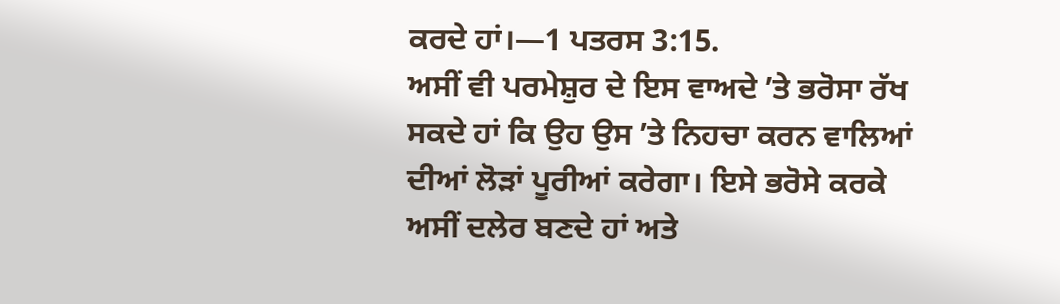ਕਰਦੇ ਹਾਂ।—1 ਪਤਰਸ 3:15.
ਅਸੀਂ ਵੀ ਪਰਮੇਸ਼ੁਰ ਦੇ ਇਸ ਵਾਅਦੇ ʼਤੇ ਭਰੋਸਾ ਰੱਖ ਸਕਦੇ ਹਾਂ ਕਿ ਉਹ ਉਸ ʼਤੇ ਨਿਹਚਾ ਕਰਨ ਵਾਲਿਆਂ ਦੀਆਂ ਲੋੜਾਂ ਪੂਰੀਆਂ ਕਰੇਗਾ। ਇਸੇ ਭਰੋਸੇ ਕਰਕੇ ਅਸੀਂ ਦਲੇਰ ਬਣਦੇ ਹਾਂ ਅਤੇ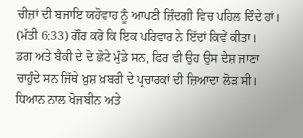ਚੀਜ਼ਾਂ ਦੀ ਬਜਾਇ ਯਹੋਵਾਹ ਨੂੰ ਆਪਣੀ ਜ਼ਿੰਦਗੀ ਵਿਚ ਪਹਿਲ ਦਿੰਦੇ ਹਾਂ। (ਮੱਤੀ 6:33) ਗੌਰ ਕਰੋ ਕਿ ਇਕ ਪਰਿਵਾਰ ਨੇ ਇੱਦਾਂ ਕਿਵੇਂ ਕੀਤਾ।
ਡਗ ਅਤੇ ਬੈਕੀ ਦੇ ਦੋ ਛੋਟੇ ਮੁੰਡੇ ਸਨ, ਫਿਰ ਵੀ ਉਹ ਉਸ ਦੇਸ਼ ਜਾਣਾ ਚਾਹੁੰਦੇ ਸਨ ਜਿੱਥੇ ਖ਼ੁਸ਼ ਖ਼ਬਰੀ ਦੇ ਪ੍ਰਚਾਰਕਾਂ ਦੀ ਜ਼ਿਆਦਾ ਲੋੜ ਸੀ। ਧਿਆਨ ਨਾਲ ਖੋਜਬੀਨ ਅਤੇ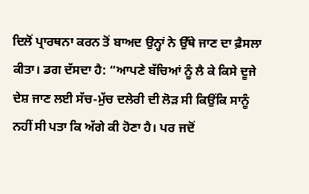ਦਿਲੋਂ ਪ੍ਰਾਰਥਨਾ ਕਰਨ ਤੋਂ ਬਾਅਦ ਉਨ੍ਹਾਂ ਨੇ ਉੱਥੇ ਜਾਣ ਦਾ ਫ਼ੈਸਲਾ ਕੀਤਾ। ਡਗ ਦੱਸਦਾ ਹੈ: “ਆਪਣੇ ਬੱਚਿਆਂ ਨੂੰ ਲੈ ਕੇ ਕਿਸੇ ਦੂਜੇ ਦੇਸ਼ ਜਾਣ ਲਈ ਸੱਚ-ਮੁੱਚ ਦਲੇਰੀ ਦੀ ਲੋੜ ਸੀ ਕਿਉਂਕਿ ਸਾਨੂੰ ਨਹੀਂ ਸੀ ਪਤਾ ਕਿ ਅੱਗੇ ਕੀ ਹੋਣਾ ਹੈ। ਪਰ ਜਦੋਂ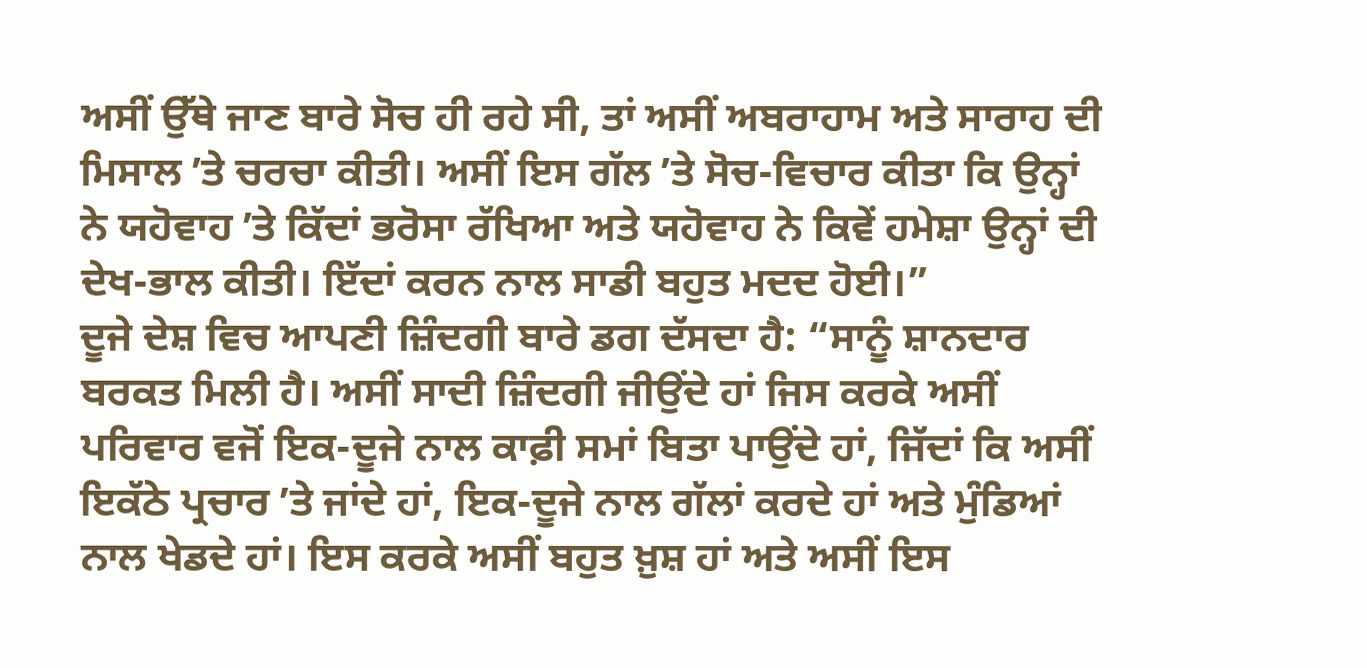ਅਸੀਂ ਉੱਥੇ ਜਾਣ ਬਾਰੇ ਸੋਚ ਹੀ ਰਹੇ ਸੀ, ਤਾਂ ਅਸੀਂ ਅਬਰਾਹਾਮ ਅਤੇ ਸਾਰਾਹ ਦੀ ਮਿਸਾਲ ʼਤੇ ਚਰਚਾ ਕੀਤੀ। ਅਸੀਂ ਇਸ ਗੱਲ ʼਤੇ ਸੋਚ-ਵਿਚਾਰ ਕੀਤਾ ਕਿ ਉਨ੍ਹਾਂ ਨੇ ਯਹੋਵਾਹ ʼਤੇ ਕਿੱਦਾਂ ਭਰੋਸਾ ਰੱਖਿਆ ਅਤੇ ਯਹੋਵਾਹ ਨੇ ਕਿਵੇਂ ਹਮੇਸ਼ਾ ਉਨ੍ਹਾਂ ਦੀ ਦੇਖ-ਭਾਲ ਕੀਤੀ। ਇੱਦਾਂ ਕਰਨ ਨਾਲ ਸਾਡੀ ਬਹੁਤ ਮਦਦ ਹੋਈ।”
ਦੂਜੇ ਦੇਸ਼ ਵਿਚ ਆਪਣੀ ਜ਼ਿੰਦਗੀ ਬਾਰੇ ਡਗ ਦੱਸਦਾ ਹੈ: “ਸਾਨੂੰ ਸ਼ਾਨਦਾਰ ਬਰਕਤ ਮਿਲੀ ਹੈ। ਅਸੀਂ ਸਾਦੀ ਜ਼ਿੰਦਗੀ ਜੀਉਂਦੇ ਹਾਂ ਜਿਸ ਕਰਕੇ ਅਸੀਂ ਪਰਿਵਾਰ ਵਜੋਂ ਇਕ-ਦੂਜੇ ਨਾਲ ਕਾਫ਼ੀ ਸਮਾਂ ਬਿਤਾ ਪਾਉਂਦੇ ਹਾਂ, ਜਿੱਦਾਂ ਕਿ ਅਸੀਂ ਇਕੱਠੇ ਪ੍ਰਚਾਰ ʼਤੇ ਜਾਂਦੇ ਹਾਂ, ਇਕ-ਦੂਜੇ ਨਾਲ ਗੱਲਾਂ ਕਰਦੇ ਹਾਂ ਅਤੇ ਮੁੰਡਿਆਂ ਨਾਲ ਖੇਡਦੇ ਹਾਂ। ਇਸ ਕਰਕੇ ਅਸੀਂ ਬਹੁਤ ਖ਼ੁਸ਼ ਹਾਂ ਅਤੇ ਅਸੀਂ ਇਸ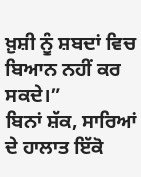ਖ਼ੁਸ਼ੀ ਨੂੰ ਸ਼ਬਦਾਂ ਵਿਚ ਬਿਆਨ ਨਹੀਂ ਕਰ ਸਕਦੇ।”
ਬਿਨਾਂ ਸ਼ੱਕ, ਸਾਰਿਆਂ ਦੇ ਹਾਲਾਤ ਇੱਕੋ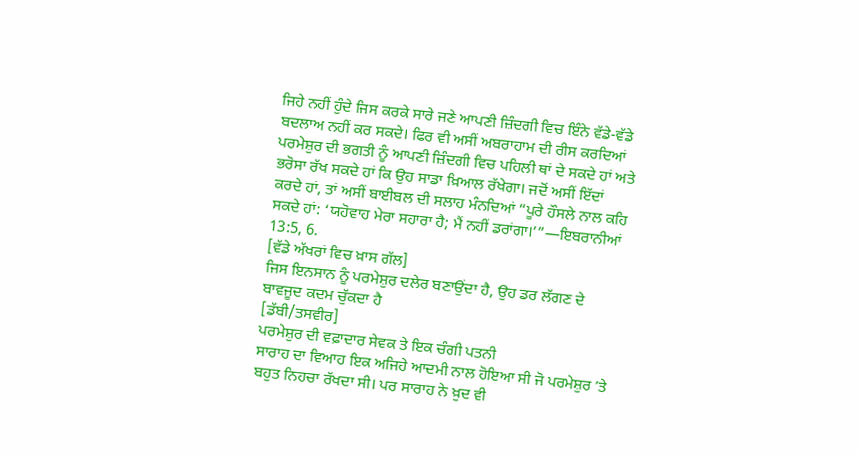ਜਿਹੇ ਨਹੀਂ ਹੁੰਦੇ ਜਿਸ ਕਰਕੇ ਸਾਰੇ ਜਣੇ ਆਪਣੀ ਜ਼ਿੰਦਗੀ ਵਿਚ ਇੰਨੇ ਵੱਡੇ-ਵੱਡੇ ਬਦਲਾਅ ਨਹੀਂ ਕਰ ਸਕਦੇ। ਫਿਰ ਵੀ ਅਸੀਂ ਅਬਰਾਹਾਮ ਦੀ ਰੀਸ ਕਰਦਿਆਂ ਪਰਮੇਸ਼ੁਰ ਦੀ ਭਗਤੀ ਨੂੰ ਆਪਣੀ ਜ਼ਿੰਦਗੀ ਵਿਚ ਪਹਿਲੀ ਥਾਂ ਦੇ ਸਕਦੇ ਹਾਂ ਅਤੇ ਭਰੋਸਾ ਰੱਖ ਸਕਦੇ ਹਾਂ ਕਿ ਉਹ ਸਾਡਾ ਖ਼ਿਆਲ ਰੱਖੇਗਾ। ਜਦੋਂ ਅਸੀਂ ਇੱਦਾਂ ਕਰਦੇ ਹਾਂ, ਤਾਂ ਅਸੀਂ ਬਾਈਬਲ ਦੀ ਸਲਾਹ ਮੰਨਦਿਆਂ “ਪੂਰੇ ਹੌਸਲੇ ਨਾਲ ਕਹਿ ਸਕਦੇ ਹਾਂ: ‘ਯਹੋਵਾਹ ਮੇਰਾ ਸਹਾਰਾ ਹੈ; ਮੈਂ ਨਹੀਂ ਡਰਾਂਗਾ।’”—ਇਬਰਾਨੀਆਂ 13:5, 6.
[ਵੱਡੇ ਅੱਖਰਾਂ ਵਿਚ ਖ਼ਾਸ ਗੱਲ]
ਜਿਸ ਇਨਸਾਨ ਨੂੰ ਪਰਮੇਸ਼ੁਰ ਦਲੇਰ ਬਣਾਉਂਦਾ ਹੈ, ਉਹ ਡਰ ਲੱਗਣ ਦੇ ਬਾਵਜੂਦ ਕਦਮ ਚੁੱਕਦਾ ਹੈ
[ਡੱਬੀ/ਤਸਵੀਰ]
ਪਰਮੇਸ਼ੁਰ ਦੀ ਵਫ਼ਾਦਾਰ ਸੇਵਕ ਤੇ ਇਕ ਚੰਗੀ ਪਤਨੀ
ਸਾਰਾਹ ਦਾ ਵਿਆਹ ਇਕ ਅਜਿਹੇ ਆਦਮੀ ਨਾਲ ਹੋਇਆ ਸੀ ਜੋ ਪਰਮੇਸ਼ੁਰ ʼਤੇ ਬਹੁਤ ਨਿਹਚਾ ਰੱਖਦਾ ਸੀ। ਪਰ ਸਾਰਾਹ ਨੇ ਖ਼ੁਦ ਵੀ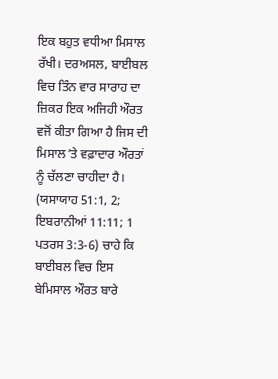ਇਕ ਬਹੁਤ ਵਧੀਆ ਮਿਸਾਲ ਰੱਖੀ। ਦਰਅਸਲ, ਬਾਈਬਲ ਵਿਚ ਤਿੰਨ ਵਾਰ ਸਾਰਾਹ ਦਾ ਜ਼ਿਕਰ ਇਕ ਅਜਿਹੀ ਔਰਤ ਵਜੋਂ ਕੀਤਾ ਗਿਆ ਹੈ ਜਿਸ ਦੀ ਮਿਸਾਲ ʼਤੇ ਵਫ਼ਾਦਾਰ ਔਰਤਾਂ ਨੂੰ ਚੱਲਣਾ ਚਾਹੀਦਾ ਹੈ। (ਯਸਾਯਾਹ 51:1, 2; ਇਬਰਾਨੀਆਂ 11:11; 1 ਪਤਰਸ 3:3-6) ਚਾਹੇ ਕਿ ਬਾਈਬਲ ਵਿਚ ਇਸ ਬੇਮਿਸਾਲ ਔਰਤ ਬਾਰੇ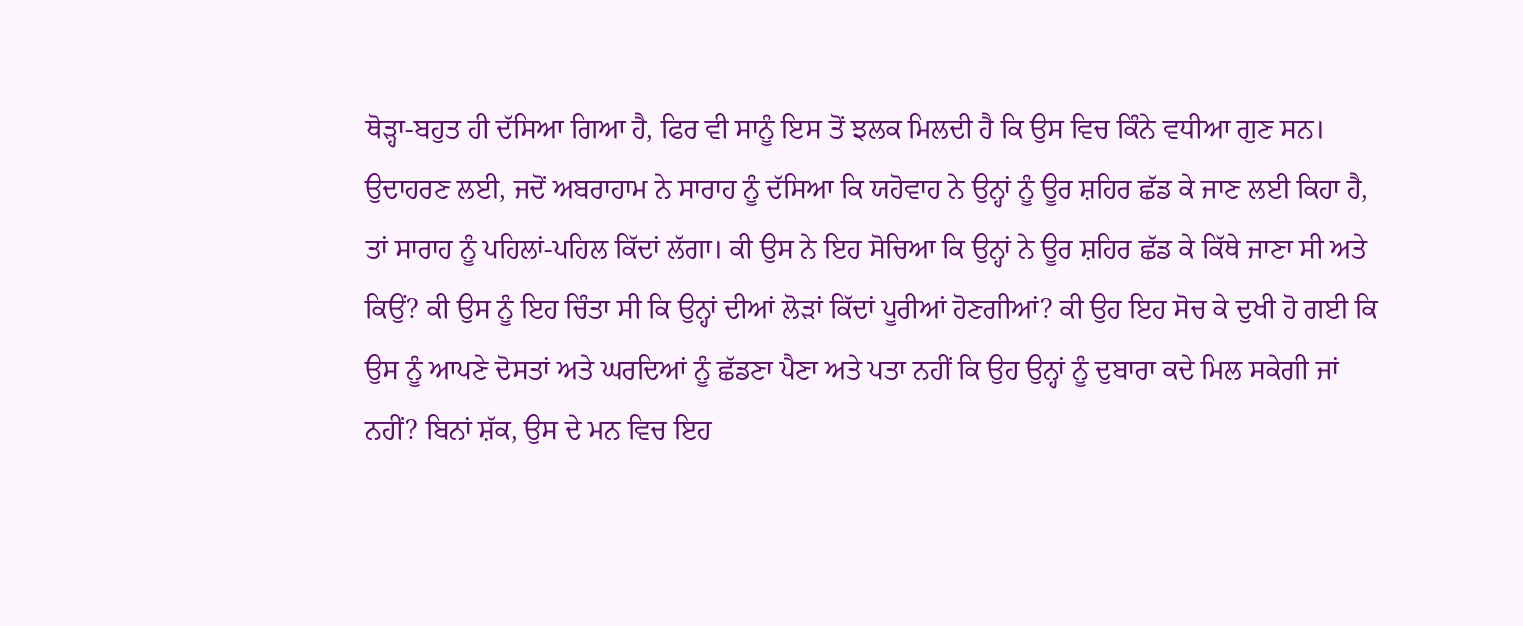ਥੋੜ੍ਹਾ-ਬਹੁਤ ਹੀ ਦੱਸਿਆ ਗਿਆ ਹੈ, ਫਿਰ ਵੀ ਸਾਨੂੰ ਇਸ ਤੋਂ ਝਲਕ ਮਿਲਦੀ ਹੈ ਕਿ ਉਸ ਵਿਚ ਕਿੰਨੇ ਵਧੀਆ ਗੁਣ ਸਨ।
ਉਦਾਹਰਣ ਲਈ, ਜਦੋਂ ਅਬਰਾਹਾਮ ਨੇ ਸਾਰਾਹ ਨੂੰ ਦੱਸਿਆ ਕਿ ਯਹੋਵਾਹ ਨੇ ਉਨ੍ਹਾਂ ਨੂੰ ਊਰ ਸ਼ਹਿਰ ਛੱਡ ਕੇ ਜਾਣ ਲਈ ਕਿਹਾ ਹੈ, ਤਾਂ ਸਾਰਾਹ ਨੂੰ ਪਹਿਲਾਂ-ਪਹਿਲ ਕਿੱਦਾਂ ਲੱਗਾ। ਕੀ ਉਸ ਨੇ ਇਹ ਸੋਚਿਆ ਕਿ ਉਨ੍ਹਾਂ ਨੇ ਊਰ ਸ਼ਹਿਰ ਛੱਡ ਕੇ ਕਿੱਥੇ ਜਾਣਾ ਸੀ ਅਤੇ ਕਿਉਂ? ਕੀ ਉਸ ਨੂੰ ਇਹ ਚਿੰਤਾ ਸੀ ਕਿ ਉਨ੍ਹਾਂ ਦੀਆਂ ਲੋੜਾਂ ਕਿੱਦਾਂ ਪੂਰੀਆਂ ਹੋਣਗੀਆਂ? ਕੀ ਉਹ ਇਹ ਸੋਚ ਕੇ ਦੁਖੀ ਹੋ ਗਈ ਕਿ ਉਸ ਨੂੰ ਆਪਣੇ ਦੋਸਤਾਂ ਅਤੇ ਘਰਦਿਆਂ ਨੂੰ ਛੱਡਣਾ ਪੈਣਾ ਅਤੇ ਪਤਾ ਨਹੀਂ ਕਿ ਉਹ ਉਨ੍ਹਾਂ ਨੂੰ ਦੁਬਾਰਾ ਕਦੇ ਮਿਲ ਸਕੇਗੀ ਜਾਂ ਨਹੀਂ? ਬਿਨਾਂ ਸ਼ੱਕ, ਉਸ ਦੇ ਮਨ ਵਿਚ ਇਹ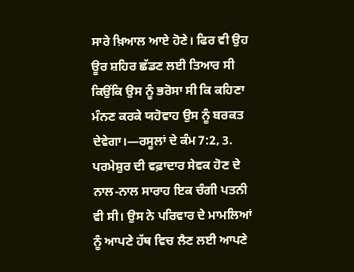ਸਾਰੇ ਖ਼ਿਆਲ ਆਏ ਹੋਣੇ। ਫਿਰ ਵੀ ਉਹ ਊਰ ਸ਼ਹਿਰ ਛੱਡਣ ਲਈ ਤਿਆਰ ਸੀ ਕਿਉਂਕਿ ਉਸ ਨੂੰ ਭਰੋਸਾ ਸੀ ਕਿ ਕਹਿਣਾ ਮੰਨਣ ਕਰਕੇ ਯਹੋਵਾਹ ਉਸ ਨੂੰ ਬਰਕਤ ਦੇਵੇਗਾ।—ਰਸੂਲਾਂ ਦੇ ਕੰਮ 7:2, 3.
ਪਰਮੇਸ਼ੁਰ ਦੀ ਵਫ਼ਾਦਾਰ ਸੇਵਕ ਹੋਣ ਦੇ ਨਾਲ-ਨਾਲ ਸਾਰਾਹ ਇਕ ਚੰਗੀ ਪਤਨੀ ਵੀ ਸੀ। ਉਸ ਨੇ ਪਰਿਵਾਰ ਦੇ ਮਾਮਲਿਆਂ ਨੂੰ ਆਪਣੇ ਹੱਥ ਵਿਚ ਲੈਣ ਲਈ ਆਪਣੇ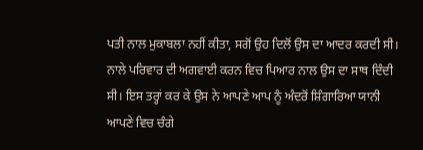ਪਤੀ ਨਾਲ ਮੁਕਾਬਲਾ ਨਹੀਂ ਕੀਤਾ, ਸਗੋਂ ਉਹ ਦਿਲੋਂ ਉਸ ਦਾ ਆਦਰ ਕਰਦੀ ਸੀ। ਨਾਲੇ ਪਰਿਵਾਰ ਦੀ ਅਗਵਾਈ ਕਰਨ ਵਿਚ ਪਿਆਰ ਨਾਲ ਉਸ ਦਾ ਸਾਥ ਦਿੰਦੀ ਸੀ। ਇਸ ਤਰ੍ਹਾਂ ਕਰ ਕੇ ਉਸ ਨੇ ਆਪਣੇ ਆਪ ਨੂੰ ਅੰਦਰੋਂ ਸ਼ਿੰਗਾਰਿਆ ਯਾਨੀ ਆਪਣੇ ਵਿਚ ਚੰਗੇ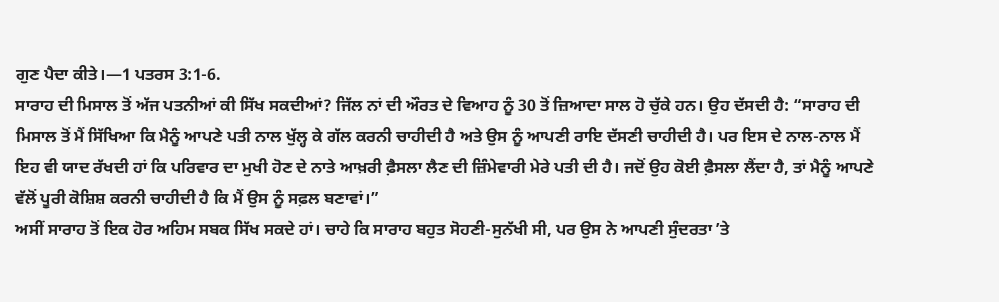ਗੁਣ ਪੈਦਾ ਕੀਤੇ।—1 ਪਤਰਸ 3:1-6.
ਸਾਰਾਹ ਦੀ ਮਿਸਾਲ ਤੋਂ ਅੱਜ ਪਤਨੀਆਂ ਕੀ ਸਿੱਖ ਸਕਦੀਆਂ? ਜਿੱਲ ਨਾਂ ਦੀ ਔਰਤ ਦੇ ਵਿਆਹ ਨੂੰ 30 ਤੋਂ ਜ਼ਿਆਦਾ ਸਾਲ ਹੋ ਚੁੱਕੇ ਹਨ। ਉਹ ਦੱਸਦੀ ਹੈ: “ਸਾਰਾਹ ਦੀ ਮਿਸਾਲ ਤੋਂ ਮੈਂ ਸਿੱਖਿਆ ਕਿ ਮੈਨੂੰ ਆਪਣੇ ਪਤੀ ਨਾਲ ਖੁੱਲ੍ਹ ਕੇ ਗੱਲ ਕਰਨੀ ਚਾਹੀਦੀ ਹੈ ਅਤੇ ਉਸ ਨੂੰ ਆਪਣੀ ਰਾਇ ਦੱਸਣੀ ਚਾਹੀਦੀ ਹੈ। ਪਰ ਇਸ ਦੇ ਨਾਲ-ਨਾਲ ਮੈਂ ਇਹ ਵੀ ਯਾਦ ਰੱਖਦੀ ਹਾਂ ਕਿ ਪਰਿਵਾਰ ਦਾ ਮੁਖੀ ਹੋਣ ਦੇ ਨਾਤੇ ਆਖ਼ਰੀ ਫ਼ੈਸਲਾ ਲੈਣ ਦੀ ਜ਼ਿੰਮੇਵਾਰੀ ਮੇਰੇ ਪਤੀ ਦੀ ਹੈ। ਜਦੋਂ ਉਹ ਕੋਈ ਫ਼ੈਸਲਾ ਲੈਂਦਾ ਹੈ, ਤਾਂ ਮੈਨੂੰ ਆਪਣੇ ਵੱਲੋਂ ਪੂਰੀ ਕੋਸ਼ਿਸ਼ ਕਰਨੀ ਚਾਹੀਦੀ ਹੈ ਕਿ ਮੈਂ ਉਸ ਨੂੰ ਸਫ਼ਲ ਬਣਾਵਾਂ।”
ਅਸੀਂ ਸਾਰਾਹ ਤੋਂ ਇਕ ਹੋਰ ਅਹਿਮ ਸਬਕ ਸਿੱਖ ਸਕਦੇ ਹਾਂ। ਚਾਹੇ ਕਿ ਸਾਰਾਹ ਬਹੁਤ ਸੋਹਣੀ-ਸੁਨੱਖੀ ਸੀ, ਪਰ ਉਸ ਨੇ ਆਪਣੀ ਸੁੰਦਰਤਾ ʼਤੇ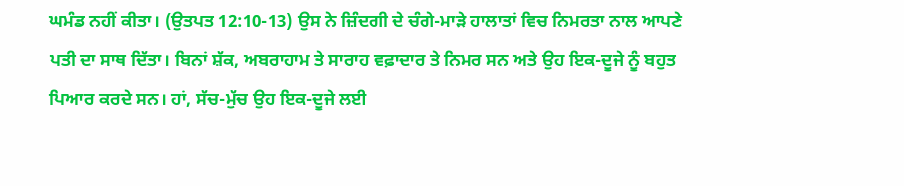ਘਮੰਡ ਨਹੀਂ ਕੀਤਾ। (ਉਤਪਤ 12:10-13) ਉਸ ਨੇ ਜ਼ਿੰਦਗੀ ਦੇ ਚੰਗੇ-ਮਾੜੇ ਹਾਲਾਤਾਂ ਵਿਚ ਨਿਮਰਤਾ ਨਾਲ ਆਪਣੇ ਪਤੀ ਦਾ ਸਾਥ ਦਿੱਤਾ। ਬਿਨਾਂ ਸ਼ੱਕ, ਅਬਰਾਹਾਮ ਤੇ ਸਾਰਾਹ ਵਫ਼ਾਦਾਰ ਤੇ ਨਿਮਰ ਸਨ ਅਤੇ ਉਹ ਇਕ-ਦੂਜੇ ਨੂੰ ਬਹੁਤ ਪਿਆਰ ਕਰਦੇ ਸਨ। ਹਾਂ, ਸੱਚ-ਮੁੱਚ ਉਹ ਇਕ-ਦੂਜੇ ਲਈ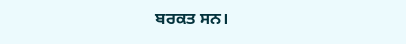ਬਰਕਤ ਸਨ।